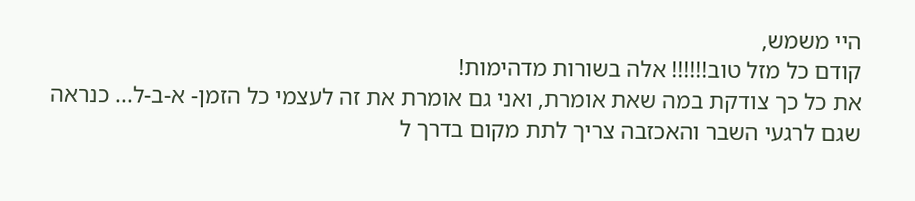היי משמש,
קודם כל מזל טוב!!!!!! אלה בשורות מדהימות!
את כל כך צודקת במה שאת אומרת, ואני גם אומרת את זה לעצמי כל הזמן- א-ב-ל... כנראה שגם לרגעי השבר והאכזבה צריך לתת מקום בדרך ל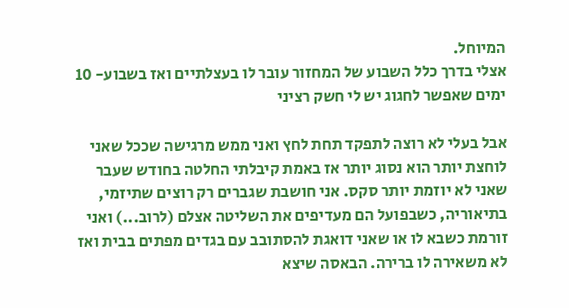המיוחל.
אצלי בדרך כלל השבוע של המחזור עובר לו בעצלתיים ואז בשבוע- 10 ימים שאפשר לחגוג יש לי חשק רציני

אבל בעלי לא רוצה לתפקד תחת לחץ ואני ממש מרגישה שככל שאני לוחצת יותר הוא נסוג יותר אז באמת קיבלתי החלטה בחודש שעבר שאני לא יוזמת יותר סקס. אני חושבת שגברים רק רוצים שתיזמי, בתיאוריה, כשבפועל הם מעדיפים את השליטה אצלם (לרוב...) ואני זורמת כשבא לו או שאני דואגת להסתובב עם בגדים מפתים בבית ואז לא משאירה לו ברירה. הבאסה שיצא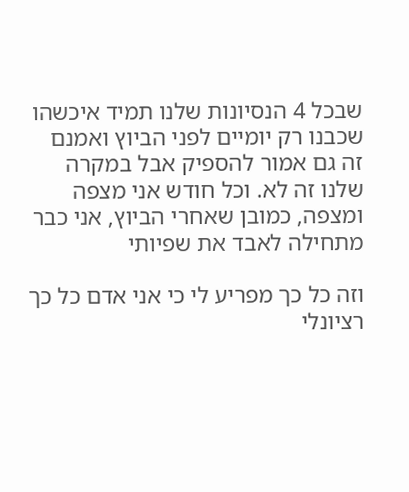שבכל 4 הנסיונות שלנו תמיד איכשהו שכבנו רק יומיים לפני הביוץ ואמנם זה גם אמור להספיק אבל במקרה שלנו זה לא. וכל חודש אני מצפה ומצפה, כמובן שאחרי הביוץ, אני כבר מתחילה לאבד את שפיותי

וזה כל כך מפריע לי כי אני אדם כל כך רציונלי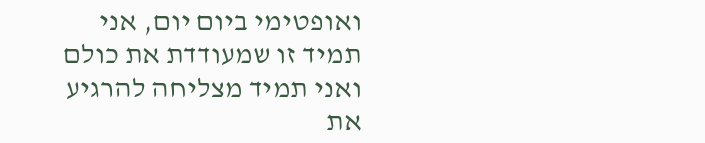ואופטימי ביום יום, אני תמיד זו שמעודדת את כולם ואני תמיד מצליחה להרגיע את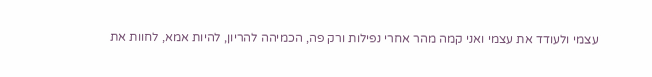עצמי ולעודד את עצמי ואני קמה מהר אחרי נפילות ורק פה, הכמיהה להריון, להיות אמא, לחוות את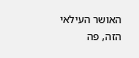האושר העילאי הזה, פה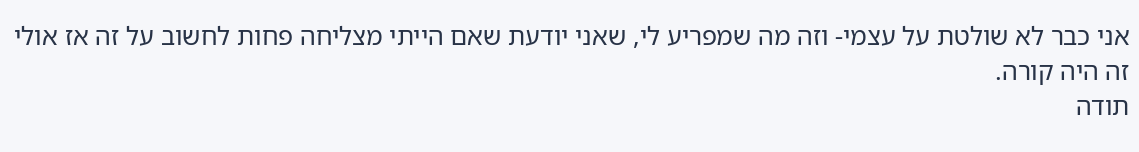אני כבר לא שולטת על עצמי- וזה מה שמפריע לי, שאני יודעת שאם הייתי מצליחה פחות לחשוב על זה אז אולי זה היה קורה.
תודה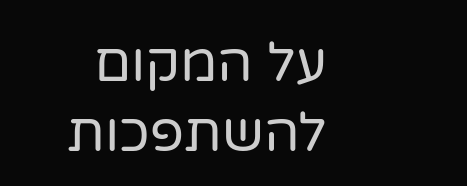על המקום להשתפכות